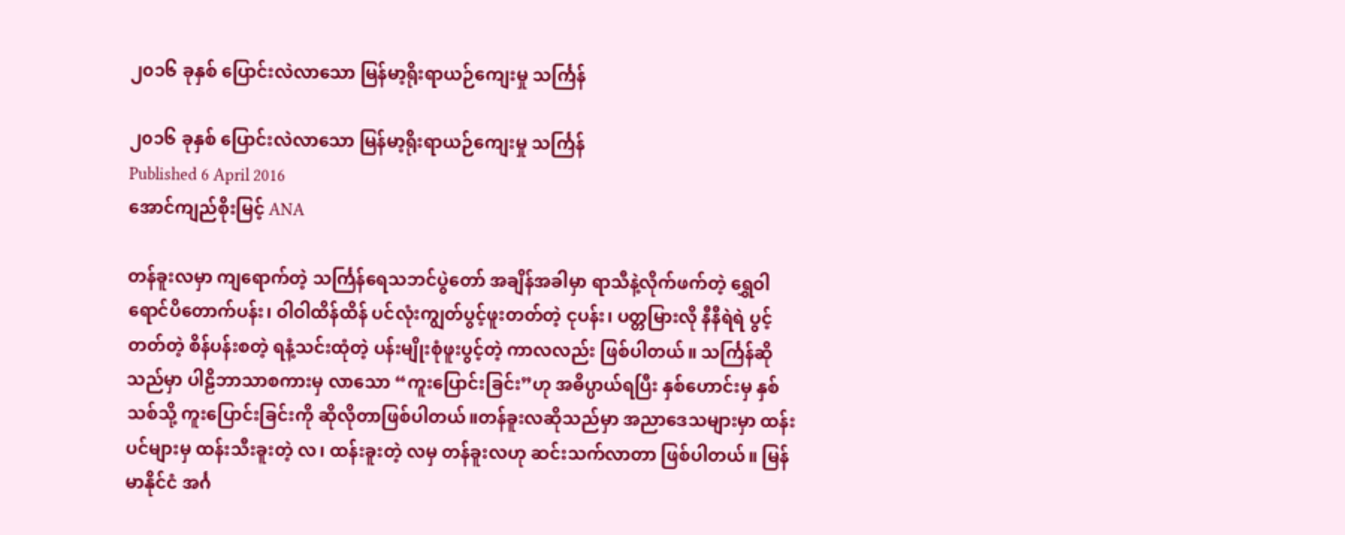၂၀၁၆ ခုနှစ် ပြောင်းလဲလာသော မြန်မာ့ရိုးရာယဉ်ကျေးမှု သင်္ကြန်

၂၀၁၆ ခုနှစ် ပြောင်းလဲလာသော မြန်မာ့ရိုးရာယဉ်ကျေးမှု သင်္ကြန်
Published 6 April 2016
အောင်ကျည်စိုးမြင့် ANA

တန်ခူးလမှာ ကျရောက်တဲ့ သင်္ကြန်ရေသဘင်ပွဲတော် အချိန်အခါမှာ ရာသီနဲ့လိုက်ဖက်တဲ့ ရွှေဝါရောင်ပိတောက်ပန်း၊ ဝါဝါထိန်ထိန် ပင်လုံးကျွတ်ပွင့်ဖူးတတ်တဲ့ ငုပန်း၊ ပတ္တမြားလို နီနီရဲရဲ ပွင့်တတ်တဲ့ စိန်ပန်းစတဲ့ ရနံ့သင်းထုံတဲ့ ပန်းမျိုးစုံဖူးပွင့်တဲ့ ကာလလည်း ဖြစ်ပါတယ်။ သင်္ကြန်ဆိုသည်မှာ ပါဠိဘာသာစကားမှ လာသော “ကူးပြောင်းခြင်း”ဟု အဓိပ္ပာယ်ရပြီး နှစ်ဟောင်းမှ နှစ်သစ်သို့ ကူးပြောင်းခြင်းကို ဆိုလိုတာဖြစ်ပါတယ်။တန်ခူးလဆိုသည်မှာ အညာဒေသများမှာ ထန်းပင်များမှ ထန်းသီးခူးတဲ့ လ၊ ထန်းခူးတဲ့ လမှ တန်ခူးလဟု ဆင်းသက်လာတာ ဖြစ်ပါတယ်။ မြန်မာနိုင်ငံ အင်္ဂ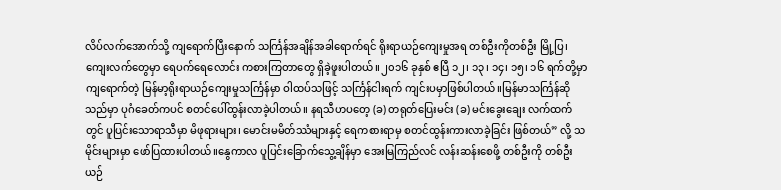လိပ်လက်အောက်သို့ ကျရောက်ပြီးနောက် သင်္ကြန်အချိန်အခါရောက်ရင် ရိုးရာယဉ်ကျေးမှုအရ တစ်ဦးကိုတစ်ဦး မြို့ပြ၊ ကျေးလက်တွေမှာ ရေပက်ရေလောင်း ကစားကြတာတွေ ရှိခဲ့ဖူးပါတယ်။၂၀၁၆ ခုနှစ် ဧပြီ ၁၂၊ ၁၃၊ ၁၄၊ ၁၅၊ ၁၆ ရက်တို့မှာ ကျရောက်တဲ့ မြန်မာ့ရိုးရာယဉ်ကျေးမှုသင်္ကြန်မှာ ဝါထပ်သဖြင့် သင်္ကြန်ငါးရက် ကျင်းပမှာဖြစ်ပါတယ်။မြန်မာသင်္ကြန်ဆိုသည်မှာ ပုဂံခေတ်ကပင် စတင်ပေါ်ထွန်းလာခဲ့ပါတယ်။ နရသီဟပတေ့ (ခ) တရုတ်ပြေးမင်း (ခ) မင်းခွေးချေး လက်ထက်တွင် ပူပြင်းသောရာသီမှာ မိဖုရားများ၊ မောင်းမမိတ်ဿံများနှင့် ရေကစားရာမှ စတင်ထွန်းကားလာခဲ့ခြင်း ဖြစ်တယ်” လို့ သမိုင်းများမှာ ဖော်ပြထားပါတယ်။နွေကာလ ပူပြင်းခြောက်သွေ့ချိန်မှာ အေးမြကြည်လင် လန်းဆန်းစေဖို့ တစ်ဦးကို တစ်ဦး ယဉ်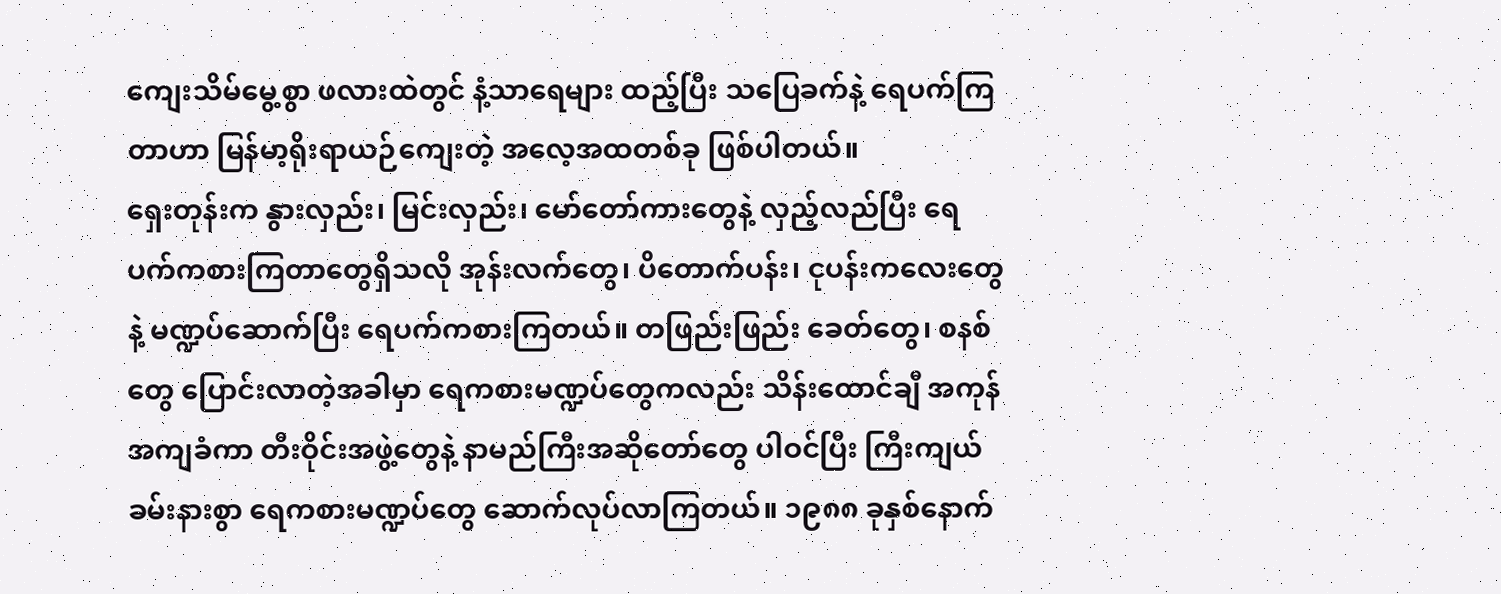ကျေးသိမ်မွေ့စွာ ဖလားထဲတွင် နံ့သာရေများ ထည့်ပြီး သပြေခက်နဲ့ ရေပက်ကြတာဟာ မြန်မာ့ရိုးရာယဉ်ကျေးတဲ့ အလေ့အထတစ်ခု ဖြစ်ပါတယ်။
ရှေးတုန်းက နွားလှည်း၊ မြင်းလှည်း၊ မော်တော်ကားတွေနဲ့ လှည့်လည်ပြီး ရေပက်ကစားကြတာတွေရှိသလို အုန်းလက်တွေ၊ ပိတောက်ပန်း၊ ငုပန်းကလေးတွေနဲ့ မဏ္ဍပ်ဆောက်ပြီး ရေပက်ကစားကြတယ်။ တဖြည်းဖြည်း ခေတ်တွေ၊ စနစ်တွေ ပြောင်းလာတဲ့အခါမှာ ရေကစားမဏ္ဍပ်တွေကလည်း သိန်းထောင်ချီ အကုန်အကျခံကာ တီးဝိုင်းအဖွဲ့တွေနဲ့ နာမည်ကြီးအဆိုတော်တွေ ပါဝင်ပြီး ကြီးကျယ်ခမ်းနားစွာ ရေကစားမဏ္ဍပ်တွေ ဆောက်လုပ်လာကြတယ်။ ၁၉၈၈ ခုနှစ်နောက်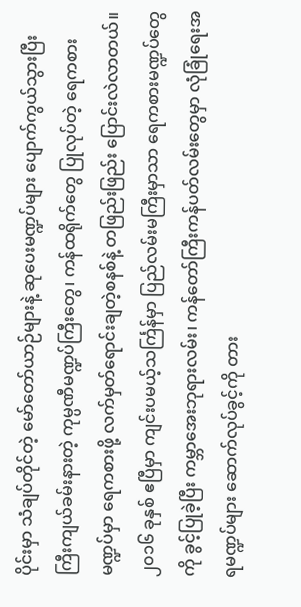ပိုင်းမှာ သံချပ်တိုင်တဲ့ မော်တော်ယာဉ်များနဲ့ ဆုပေးမဏ္ဍပ်များ ပျောက်ကွယ်သွားပြီး ကြီးကျယ်ခမ်းနားတဲ့ ကုမ္ပဏီမဏ္ဍပ်ကြီးတွေ၊ ကန်ထရိုက်တွေ ပြုလုပ်တဲ့ ရေကစားမဏ္ဍပ်မှာ ရေကစားဖို့ လက်မှတ်ရောင်းချတဲ့စနစ်နဲ့ တဖြည်းဖြည်း ပြောင်းလဲလာတယ်။၂၀၁၆ ခုနှစ် ဧပြီမှာ ကျင်းပမယ့်သင်္ကြန်မှာ ပြည်လမ်းမကြီးမှာသာ ရေကစားမဏ္ဍပ်တွေကို ခွင့်ပြုခဲ့ပြီး ကမ္ဘာအေးဘုရားလမ်း၊ ကန်တော်ကြီးကန်ပတ်လမ်းတွေမှာ လုံခြုံရေးအရမဏ္ဍပ်များ ဆောက်လုပ်ခွင့်ကို တား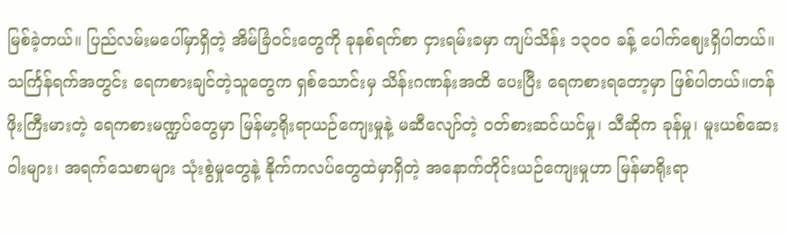မြစ်ခဲ့တယ်။ ပြည်လမ်းမပေါ်မှာရှိတဲ့ အိမ်ခြံဝင်းတွေကို ခုနစ်ရက်စာ ငှားရမ်းခမှာ ကျပ်သိန်း ၁၃၀၀ ခန့် ပေါက်ဈေးရှိပါတယ်။ သင်္ကြန်ရက်အတွင်း ရေကစားချင်တဲ့သူတွေက ရှစ်သောင်းမှ သိန်းဂဏန်းအထိ ပေးပြီး ရေကစားရတော့မှာ ဖြစ်ပါတယ်။တန်ဖိုးကြီးမားတဲ့ ရေကစားမဏ္ဍပ်တွေမှာ မြန်မာ့ရိုးရာယဉ်ကျေးမှုနဲ့ မဆီလျော်တဲ့ ဝတ်စားဆင်ယင်မှု၊ သီဆိုက ခုန်မှု၊ မူးယစ်ဆေးဝါးများ၊ အရက်သေစာများ သုံးစွဲမှုတွေနဲ့ နိုက်ကလပ်တွေထဲမှာရှိတဲ့ အနောက်တိုင်းယဉ်ကျေးမှုဟာ မြန်မာရိုးရာ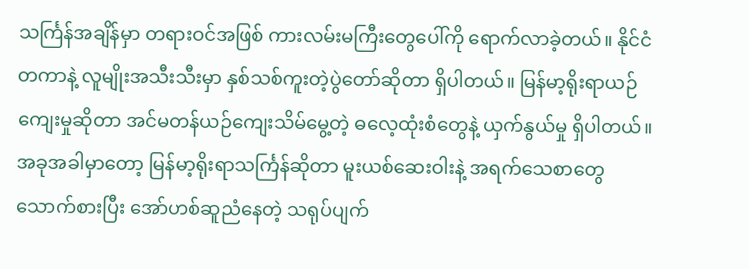သင်္ကြန်အချိန်မှာ တရားဝင်အဖြစ် ကားလမ်းမကြီးတွေပေါ်ကို ရောက်လာခဲ့တယ်။ နိုင်ငံတကာနဲ့ လူမျိုးအသီးသီးမှာ နှစ်သစ်ကူးတဲ့ပွဲတော်ဆိုတာ ရှိပါတယ်။ မြန်မာ့ရိုးရာယဉ်ကျေးမှုဆိုတာ အင်မတန်ယဉ်ကျေးသိမ်မွေ့တဲ့ ဓလေ့ထုံးစံတွေနဲ့ ယှက်နွယ်မှု ရှိပါတယ်။ အခုအခါမှာတော့ မြန်မာ့ရိုးရာသင်္ကြန်ဆိုတာ မူးယစ်ဆေးဝါးနဲ့ အရက်သေစာတွေ သောက်စားပြီး အော်ဟစ်ဆူညံနေတဲ့ သရုပ်ပျက်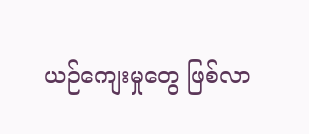ယဉ်ကျေးမှုတွေ ဖြစ်လာ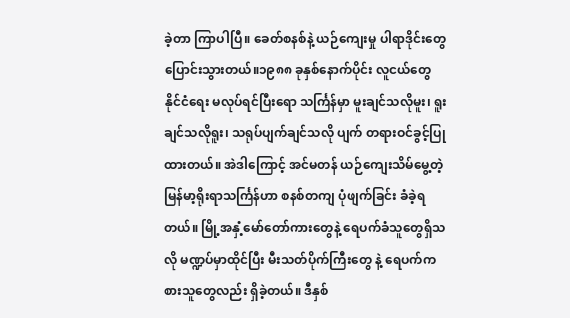ခဲ့တာ ကြာပါပြီ။ ခေတ်စနစ်နဲ့ ယဉ်ကျေးမှု ပါရာဒိုင်းတွေ ပြောင်းသွားတယ်။၁၉၈၈ ခုနှစ်နောက်ပိုင်း လူငယ်တွေ နိုင်ငံရေး မလုပ်ရင်ပြီးရော သင်္ကြန်မှာ မူးချင်သလိုမူး၊ ရူးချင်သလိုရူး၊ သရုပ်ပျက်ချင်သလို ပျက် တရားဝင်ခွင့်ပြုထားတယ်။ အဲဒါကြောင့် အင်မတန် ယဉ်ကျေးသိမ်မွေ့တဲ့ မြန်မာ့ရိုးရာသင်္ကြန်ဟာ စနစ်တကျ ပုံဖျက်ခြင်း ခံခဲ့ရတယ်။ မြို့အနှံ့မော်တော်ကားတွေနဲ့ ရေပက်ခံသူတွေရှိသလို မဏ္ဍပ်မှာထိုင်ပြီး မီးသတ်ပိုက်ကြီးတွေ နဲ့ ရေပက်ကစားသူတွေလည်း ရှိခဲ့တယ်။ ဒီနှစ်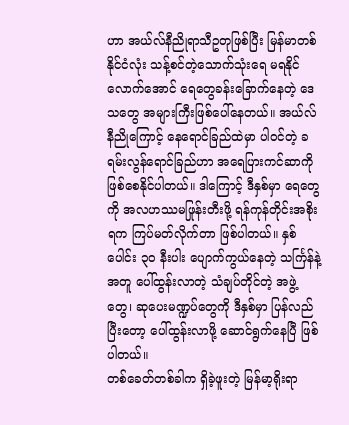ဟာ အယ်လ်နီညိုရာသီဥတုဖြစ်ပြီး မြန်မာတစ်နိုင်ငံလုံး သန့်စင်တဲ့သောက်သုံးရေ မရနိုင်လောက်အောင် ရေတွေခန်းခြောက်နေတဲ့ ဒေသတွေ အများကြီးဖြစ်ပေါ်နေတယ်။ အယ်လ်နီညိုကြောင့် နေရောင်ခြည်ထဲမှာ ပါဝင်တဲ့ ခရမ်းလွန်ရောင်ခြည်ဟာ အရေပြားကင်ဆာကို ဖြစ်စေနိုင်ပါတယ်။ ဒါကြောင့် ဒီနှစ်မှာ ရေတွေကို အလဟဿမဖြုန်းတီးဖို့ ရန်ကုန်တိုင်းအစိုးရက ကြပ်မတ်လိုက်တာ ဖြစ်ပါတယ်။ နှစ်ပေါင်း ၃၀ နီးပါး ပျောက်ကွယ်နေတဲ့ သင်္ကြန်နဲ့အတူ ပေါ်ထွန်းလာတဲ့ သံချပ်တိုင်တဲ့ အဖွဲ့တွေ၊ ဆုပေးမဏ္ဍပ်တွေကို ဒီနှစ်မှာ ပြန်လည်ပြီးတော့ ပေါ်ထွန်းလာဖို့ ဆောင်ရွက်နေပြီ ဖြစ်ပါတယ်။
တစ်ခေတ်တစ်ခါက ရှိခဲ့ဖူးတဲ့ မြန်မာ့ရိုးရာ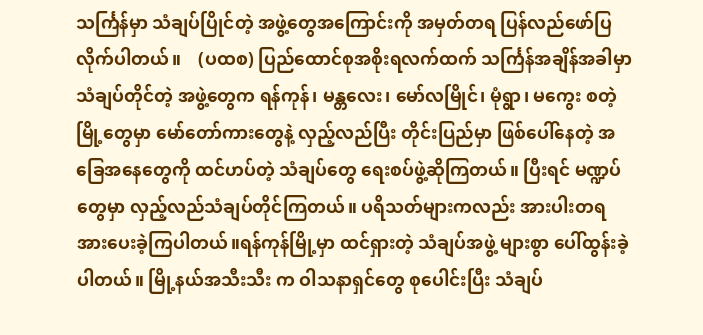သင်္ကြန်မှာ သံချပ်ပြိုင်တဲ့ အဖွဲ့တွေအကြောင်းကို အမှတ်တရ ပြန်လည်ဖော်ပြလိုက်ပါတယ်။    (ပထစ) ပြည်ထောင်စုအစိုးရလက်ထက် သင်္ကြန်အချိန်အခါမှာ သံချပ်တိုင်တဲ့ အဖွဲ့တွေက ရန်ကုန်၊ မန္တလေး၊ မော်လမြိုင်၊ မုံရွာ၊ မကွေး စတဲ့မြို့တွေမှာ မော်တော်ကားတွေနဲ့ လှည့်လည်ပြီး တိုင်းပြည်မှာ ဖြစ်ပေါ်နေတဲ့ အခြေအနေတွေကို ထင်ဟပ်တဲ့ သံချပ်တွေ ရေးစပ်ဖွဲ့ဆိုကြတယ်။ ပြီးရင် မဏ္ဍပ်တွေမှာ လှည့်လည်သံချပ်တိုင်ကြတယ်။ ပရိသတ်များကလည်း အားပါးတရ အားပေးခဲ့ကြပါတယ်။ရန်ကုန်မြို့မှာ ထင်ရှားတဲ့ သံချပ်အဖွဲ့ များစွာ ပေါ်ထွန်းခဲ့ပါတယ်။ မြို့နယ်အသီးသီး က ဝါသနာရှင်တွေ စုပေါင်းပြီး သံချပ်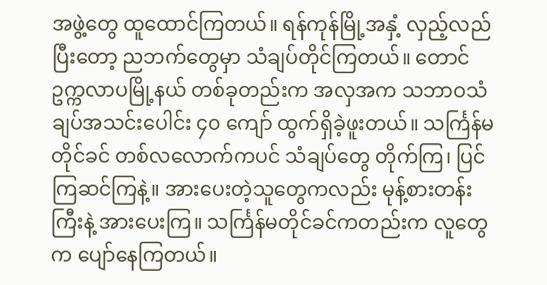အဖွဲ့တွေ ထူထောင်ကြတယ်။ ရန်ကုန်မြို့အနှံ့ လှည့်လည်ပြီးတော့ ညဘက်တွေမှာ သံချပ်တိုင်ကြတယ်။ တောင်ဥက္ကလာပမြို့နယ် တစ်ခုတည်းက အလှအက သဘာဝသံချပ်အသင်းပေါင်း ၄၀ ကျော် ထွက်ရှိခဲ့ဖူးတယ်။ သင်္ကြန်မတိုင်ခင် တစ်လလောက်ကပင် သံချပ်တွေ တိုက်ကြ၊ ပြင်ကြဆင်ကြနဲ့။ အားပေးတဲ့သူတွေကလည်း မုန့်စားတန်းကြီးနဲ့ အားပေးကြ။ သင်္ကြန်မတိုင်ခင်ကတည်းက လူတွေက ပျော်နေကြတယ်။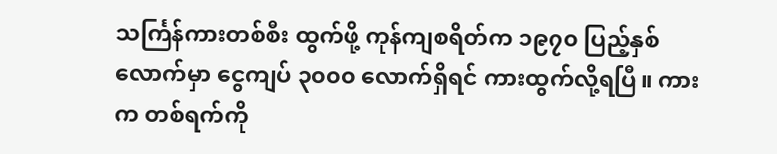သင်္ကြန်ကားတစ်စီး ထွက်ဖို့ ကုန်ကျစရိတ်က ၁၉၇၀ ပြည့်နှစ်လောက်မှာ ငွေကျပ် ၃၀၀၀ လောက်ရှိရင် ကားထွက်လို့ရပြီ။ ကားက တစ်ရက်ကို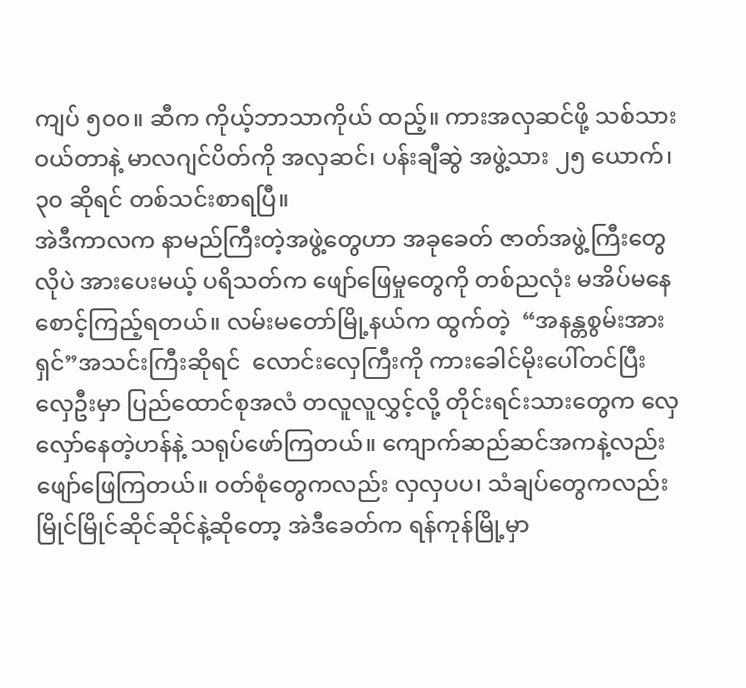ကျပ် ၅၀၀။ ဆီက ကိုယ့်ဘာသာကိုယ် ထည့်။ ကားအလှဆင်ဖို့ သစ်သားဝယ်တာနဲ့ မာလဂျင်ပိတ်ကို အလှဆင်၊ ပန်းချီဆွဲ အဖွဲ့သား ၂၅ ယောက်၊ ၃၀ ဆိုရင် တစ်သင်းစာရပြီ။
အဲဒီကာလက နာမည်ကြီးတဲ့အဖွဲ့တွေဟာ အခုခေတ် ဇာတ်အဖွဲ့ကြီးတွေလိုပဲ အားပေးမယ့် ပရိသတ်က ဖျော်ဖြေမှုတွေကို တစ်ညလုံး မအိပ်မနေ စောင့်ကြည့်ရတယ်။ လမ်းမတော်မြို့နယ်က ထွက်တဲ့  “အနန္တစွမ်းအားရှင်”အသင်းကြီးဆိုရင်  လောင်းလှေကြီးကို ကားခေါင်မိုးပေါ်တင်ပြီး လှေဦးမှာ ပြည်ထောင်စုအလံ တလူလူလွှင့်လို့ တိုင်းရင်းသားတွေက လှေလှော်နေတဲ့ဟန်နဲ့ သရုပ်ဖော်ကြတယ်။ ကျောက်ဆည်ဆင်အကနဲ့လည်း ဖျော်ဖြေကြတယ်။ ဝတ်စုံတွေကလည်း လှလှပပ၊ သံချပ်တွေကလည်း မြိုင်မြိုင်ဆိုင်ဆိုင်နဲ့ဆိုတော့ အဲဒီခေတ်က ရန်ကုန်မြို့မှာ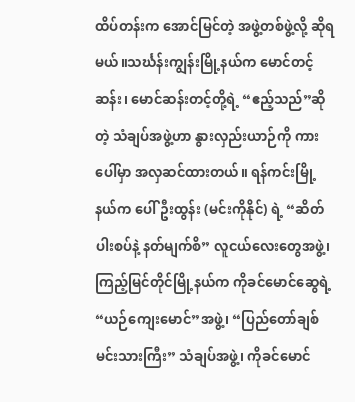ထိပ်တန်းက အောင်မြင်တဲ့ အဖွဲ့တစ်ဖွဲ့လို့ ဆိုရမယ်။သင်္ဃန်းကျွန်းမြို့နယ်က မောင်တင့်ဆန်း၊ မောင်ဆန်းတင့်တို့ရဲ့ “ဧည့်သည်”ဆိုတဲ့ သံချပ်အဖွဲ့ဟာ နွားလှည်းယာဉ်ကို ကားပေါ်မှာ အလှဆင်ထားတယ်။ ရန်ကင်းမြို့နယ်က ပေါ်ဦးထွန်း (မင်းကိုနိုင်) ရဲ့ “ဆိတ်ပါးစပ်နဲ့ နတ်မျက်စိ” လူငယ်လေးတွေအဖွဲ့၊ ကြည့်မြင်တိုင်မြို့နယ်က ကိုခင်မောင်ဆွေရဲ့ “ယဉ်ကျေးမောင်”အဖွဲ့၊ “ပြည်တော်ချစ်မင်းသားကြီး” သံချပ်အဖွဲ့၊ ကိုခင်မောင်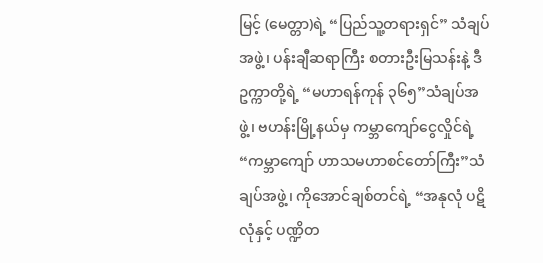မြင့် (မေတ္တာ)ရဲ့ “ပြည်သူ့တရားရှင်” သံချပ်အဖွဲ့၊ ပန်းချီဆရာကြီး စတားဦးမြသန်းနဲ့ ဒီဥက္ကာတို့ရဲ့ “မဟာရန်ကုန် ၃၆၅”သံချပ်အဖွဲ့၊ ဗဟန်းမြို့နယ်မှ ကမ္ဘာကျော်ငွေလှိုင်ရဲ့ “ကမ္ဘာကျော် ဟာသမဟာစင်တော်ကြီး”သံချပ်အဖွဲ့၊ ကိုအောင်ချစ်တင်ရဲ့ “အနုလုံ ပဋိလုံနှင့် ပဏ္ဍိတ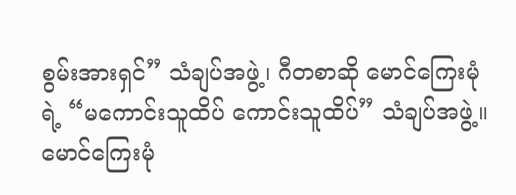စွမ်းအားရှင်” သံချပ်အဖွဲ့၊ ဂီတစာဆို မောင်ကြေးမုံရဲ့ “မကောင်းသူထိပ် ကောင်းသူထိပ်” သံချပ်အဖွဲ့။
မောင်ကြေးမုံ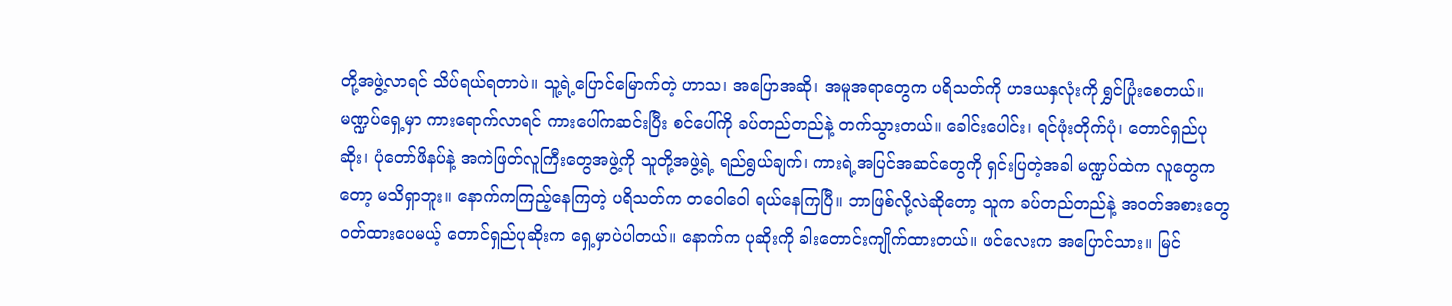တို့အဖွဲ့လာရင် သိပ်ရယ်ရတာပဲ။ သူ့ရဲ့ပြောင်မြောက်တဲ့ ဟာသ၊ အပြောအဆို၊ အမူအရာတွေက ပရိသတ်ကို ဟဒယနှလုံးကို ရွှင်ပြုံးစေတယ်။ မဏ္ဍပ်ရှေ့မှာ ကားရောက်လာရင် ကားပေါ်ကဆင်းပြီး စင်ပေါ်ကို ခပ်တည်တည်နဲ့ တက်သွားတယ်။ ခေါင်းပေါင်း၊ ရင်ဖုံးတိုက်ပုံ၊ တောင်ရှည်ပုဆိုး၊ ပုံတော်ဖိနပ်နဲ့ အကဲဖြတ်လူကြီးတွေအဖွဲ့ကို သူတို့အဖွဲ့ရဲ့ ရည်ရွယ်ချက်၊ ကားရဲ့အပြင်အဆင်တွေကို ရှင်းပြတဲ့အခါ မဏ္ဍပ်ထဲက လူတွေကတော့ မသိရှာဘူး။ နောက်ကကြည့်နေကြတဲ့ ပရိသတ်က တဝေါဝေါ ရယ်နေကြပြီ။ ဘာဖြစ်လို့လဲဆိုတော့ သူက ခပ်တည်တည်နဲ့ အဝတ်အစားတွေ ဝတ်ထားပေမယ့် တောင်ရှည်ပုဆိုးက ရှေ့မှာပဲပါတယ်။ နောက်က ပုဆိုးကို ခါးတောင်းကျိုက်ထားတယ်။ ဖင်လေးက အပြောင်သား။ မြင်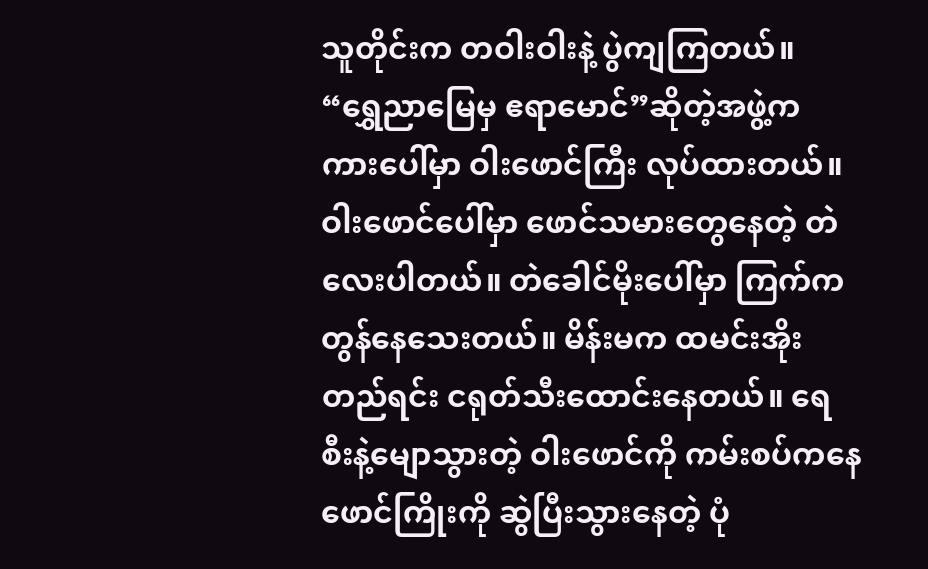သူတိုင်းက တဝါးဝါးနဲ့ ပွဲကျကြတယ်။ “ရွှေညာမြေမှ ဧရာမောင်”ဆိုတဲ့အဖွဲ့က ကားပေါ်မှာ ဝါးဖောင်ကြီး လုပ်ထားတယ်။ ဝါးဖောင်ပေါ်မှာ ဖောင်သမားတွေနေတဲ့ တဲလေးပါတယ်။ တဲခေါင်မိုးပေါ်မှာ ကြက်က တွန်နေသေးတယ်။ မိန်းမက ထမင်းအိုးတည်ရင်း ငရုတ်သီးထောင်းနေတယ်။ ရေစီးနဲ့မျောသွားတဲ့ ဝါးဖောင်ကို ကမ်းစပ်ကနေ ဖောင်ကြိုးကို ဆွဲပြီးသွားနေတဲ့ ပုံ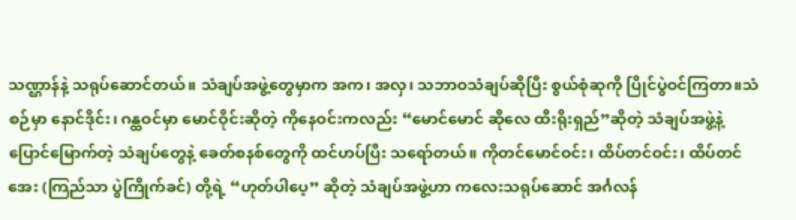သဏ္ဌာန်နဲ့ သရုပ်ဆောင်တယ်။ သံချပ်အဖွဲ့တွေမှာက အက၊ အလှ၊ သဘာဝသံချပ်ဆိုပြီး စွယ်စုံဆုကို ပြိုင်ပွဲဝင်ကြတာ။သံစဉ်မှာ နောင်ဒိုင်း၊ ဂန္ထဝင်မှာ မောင်ဝိုင်းဆိုတဲ့ ကိုနေဝင်းကလည်း “မောင်မောင် ဆိုလေ ထီးရိုးရှည်”ဆိုတဲ့ သံချပ်အဖွဲ့နဲ့ ပြောင်မြောက်တဲ့ သံချပ်တွေနဲ့ ခေတ်စနစ်တွေကို ထင်ဟပ်ပြီး သရော်တယ်။ ကိုတင်မောင်ဝင်း၊ ထိပ်တင်ဝင်း၊ ထိပ်တင်အေး (ကြည်သာ ပွဲကြိုက်ခင်) တို့ရဲ့ “ဟုတ်ပါပေ့” ဆိုတဲ့ သံချပ်အဖွဲ့ဟာ ကလေးသရုပ်ဆောင် အင်္ဂလန်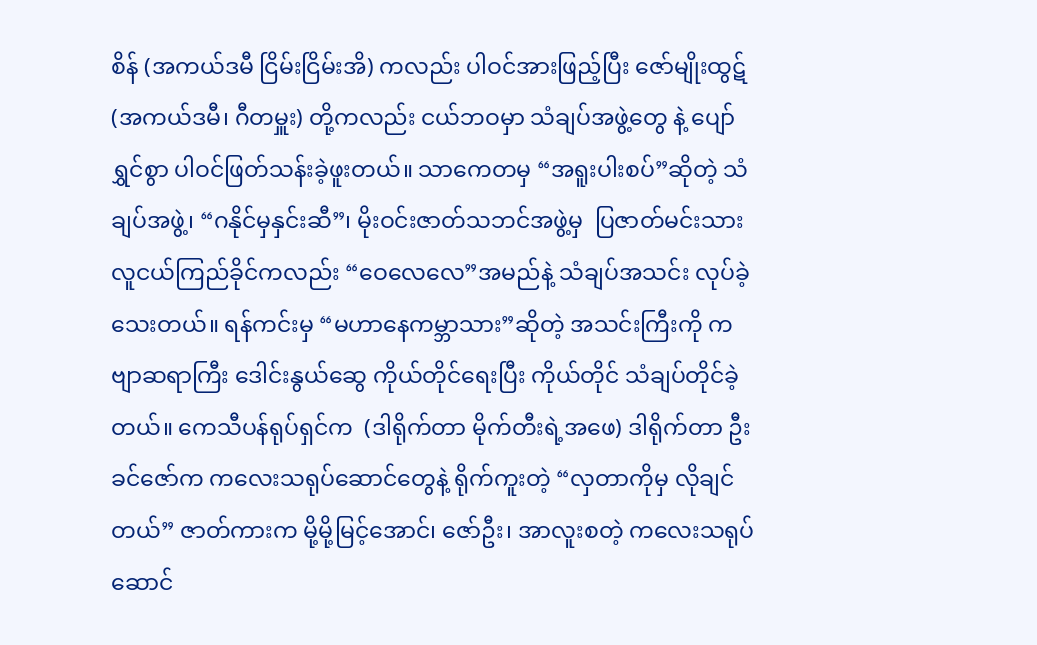စိန် (အကယ်ဒမီ ငြိမ်းငြိမ်းအိ) ကလည်း ပါဝင်အားဖြည့်ပြီး ဇော်မျိုးထွဋ် (အကယ်ဒမီ၊ ဂီတမှူး) တို့ကလည်း ငယ်ဘဝမှာ သံချပ်အဖွဲ့တွေ နဲ့ ပျော်ရွှင်စွာ ပါဝင်ဖြတ်သန်းခဲ့ဖူးတယ်။ သာကေတမှ “အရူးပါးစပ်”ဆိုတဲ့ သံချပ်အဖွဲ့၊ “ဂနိုင်မှနှင်းဆီ”၊ မိုးဝင်းဇာတ်သဘင်အဖွဲ့မှ  ပြဇာတ်မင်းသား လူငယ်ကြည်ခိုင်ကလည်း “ဝေလေလေ”အမည်နဲ့ သံချပ်အသင်း လုပ်ခဲ့သေးတယ်။ ရန်ကင်းမှ “မဟာနေကမ္ဘာသား”ဆိုတဲ့ အသင်းကြီးကို ကဗျာဆရာကြီး ဒေါင်းနွယ်ဆွေ ကိုယ်တိုင်ရေးပြီး ကိုယ်တိုင် သံချပ်တိုင်ခဲ့တယ်။ ကေသီပန်ရုပ်ရှင်က  (ဒါရိုက်တာ မိုက်တီးရဲ့အဖေ) ဒါရိုက်တာ ဦးခင်ဇော်က ကလေးသရုပ်ဆောင်တွေနဲ့ ရိုက်ကူးတဲ့ “လှတာကိုမှ လိုချင်တယ်” ဇာတ်ကားက မို့မို့မြင့်အောင်၊ ဇော်ဦး၊ အာလူးစတဲ့ ကလေးသရုပ်ဆောင်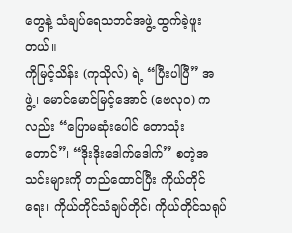တွေနဲ့ သံချပ်ရေသဘင်အဖွဲ့ ထွက်ခဲ့ဖူးတယ်။
ကိုမြင့်သိန်း (ကုသိုလ်) ရဲ့ “ပြီးပါပြီ” အဖွဲ့၊ မောင်မောင်မြင့်အောင် (ဗေလုဝ) ကလည်း “ပြောမဆုံးပေါင် တောသုံးတောင်”၊ “ဒိုးဒိုးဒေါက်ဒေါက်” စတဲ့အသင်းများကို တည်ထောင်ပြီး ကိုယ်တိုင်ရေး၊ ကိုယ်တိုင်သံချပ်တိုင်၊ ကိုယ်တိုင်သရုပ်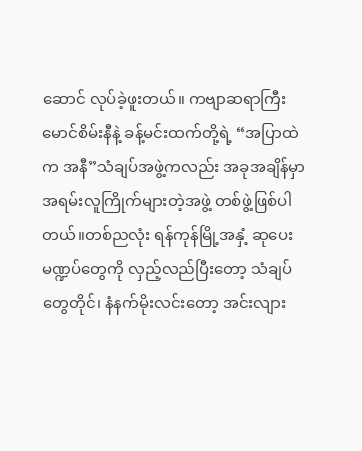ဆောင် လုပ်ခဲ့ဖူးတယ်။ ကဗျာဆရာကြီးမောင်စိမ်းနီနဲ့ ခန့်မင်းထက်တို့ရဲ့ “အပြာထဲက အနီ”သံချပ်အဖွဲ့ကလည်း အခုအချိန်မှာ အရမ်းလူကြိုက်များတဲ့အဖွဲ့ တစ်ဖွဲ့ဖြစ်ပါတယ်။တစ်ညလုံး ရန်ကုန်မြို့အနှံ့ ဆုပေးမဏ္ဍပ်တွေကို လှည့်လည်ပြီးတော့ သံချပ်တွေတိုင်၊ နံနက်မိုးလင်းတော့ အင်းလျား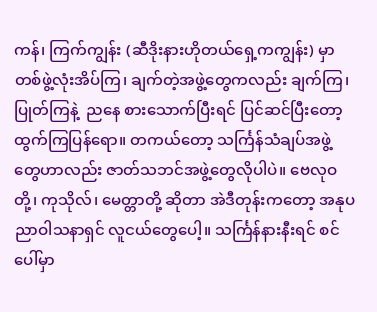ကန်၊ ကြက်ကျွန်း (ဆီဒိုးနားဟိုတယ်ရှေ့ကကျွန်း) မှာ တစ်ဖွဲ့လုံးအိပ်ကြ၊ ချက်တဲ့အဖွဲ့တွေကလည်း ချက်ကြ၊ ပြုတ်ကြနဲ့  ညနေ စားသောက်ပြီးရင် ပြင်ဆင်ပြီးတော့ ထွက်ကြပြန်ရော။ တကယ်တော့ သင်္ကြန်သံချပ်အဖွဲ့တွေဟာလည်း ဇာတ်သဘင်အဖွဲ့တွေလိုပါပဲ။ ဗေလုဝတို့၊ ကုသိုလ်၊ မေတ္တာတို့ ဆိုတာ အဲဒီတုန်းကတော့ အနုပညာဝါသနာရှင် လူငယ်တွေပေါ့။ သင်္ကြန်နားနီးရင် စင်ပေါ်မှာ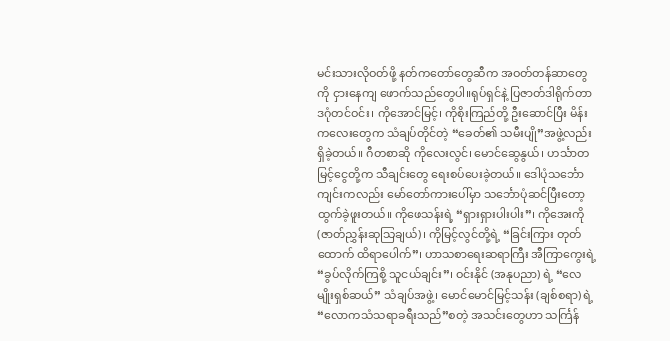မင်းသားလိုဝတ်ဖို့ နတ်ကတော်တွေဆီက အဝတ်တန်ဆာတွေကို ငှားနေကျ ဖောက်သည်တွေပါ။ရုပ်ရှင်နဲ့ ပြဇာတ်ဒါရိုက်တာ ဒဂုံတင်ဝင်း၊ ကိုအောင်မြင့်၊ ကိုစိုးကြည်တို့ ဦးဆောင်ပြီး မိန်းကလေးတွေက သံချပ်တိုင်တဲ့ “ခေတ်၏ သမီးပျို”အဖွဲ့လည်း ရှိခဲ့တယ်။ ဂီတစာဆို ကိုလေးလွင်၊ မောင်ဆွေနွယ်၊ ဟင်္သာတမြင့်ငွေတို့က သီချင်းတွေ ရေးစပ်ပေးခဲ့တယ်။ ဒေါပုံသင်္ဘောကျင်းကလည်း မော်တော်ကားပေါ်မှာ သင်္ဘောပုံဆင်ပြီးတော့ ထွက်ခဲ့ဖူးတယ်။ ကိုဖေသန်းရဲ့ “ရှားရှားပါးပါး”၊ ကိုအေးကို (ဇာတ်ညွှန်းဆုသြချယ်)၊ ကိုမြင့်လွင်တို့ရဲ့ “ခြင်းကြား တုတ်ထောက် ထိရာပေါက်”၊ ဟာသစာရေးဆရာကြီး အီကြာကွေးရဲ့ “ခွပ်လိုက်ကြစို့ သူငယ်ချင်း”၊ ဝင်းနိုင် (အနုပညာ) ရဲ့ “လေမျိုးရှစ်ဆယ်” သံချပ်အဖွဲ့၊ မောင်မောင်မြင့်သန်း (ချစ်စရာ) ရဲ့ “လောကသံသရာခရီးသည်”စတဲ့ အသင်းတွေဟာ သင်္ကြန်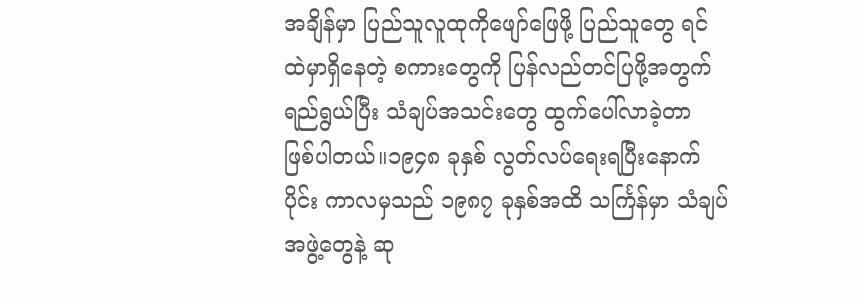အချိန်မှာ ပြည်သူလူထုကိုဖျော်ဖြေဖို့ ပြည်သူတွေ ရင်ထဲမှာရှိနေတဲ့ စကားတွေကို ပြန်လည်တင်ပြဖို့အတွက်ရည်ရွယ်ပြီး သံချပ်အသင်းတွေ ထွက်ပေါ်လာခဲ့တာ ဖြစ်ပါတယ်။၁၉၄၈ ခုနှစ် လွတ်လပ်ရေးရပြီးနောက်ပိုင်း ကာလမှသည် ၁၉၈၇ ခုနှစ်အထိ သင်္ကြန်မှာ သံချပ်အဖွဲ့တွေနဲ့ ဆု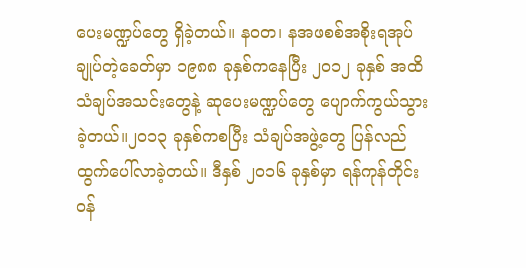ပေးမဏ္ဍပ်တွေ ရှိခဲ့တယ်။ နဝတ၊ နအဖစစ်အစိုးရအုပ်ချုပ်တဲ့ခေတ်မှာ ၁၉၈၈ ခုနှစ်ကနေပြီး ၂၀၁၂ ခုနှစ် အထိ သံချပ်အသင်းတွေနဲ့ ဆုပေးမဏ္ဍပ်တွေ ပျောက်ကွယ်သွားခဲ့တယ်။၂၀၁၃ ခုနှစ်ကစပြီး သံချပ်အဖွဲ့တွေ ပြန်လည်ထွက်ပေါ်လာခဲ့တယ်။ ဒီနှစ် ၂၀၁၆ ခုနှစ်မှာ ရန်ကုန်တိုင်းဝန်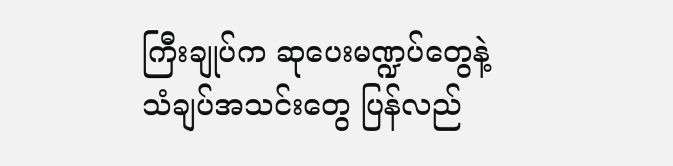ကြီးချုပ်က ဆုပေးမဏ္ဍပ်တွေနဲ့ သံချပ်အသင်းတွေ ပြန်လည်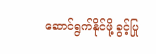ဆောင်ရွက်နိုင်ဖို့ ခွင့်ပြု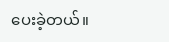ပေးခဲ့တယ်။